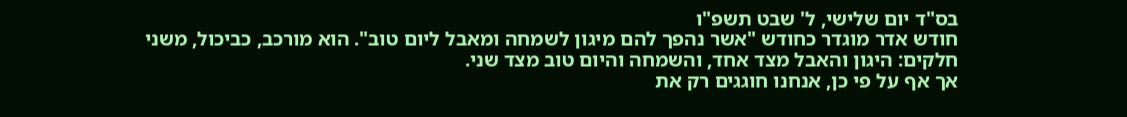בס"ד יום שלישי, ל' שבט תשפ"ו
חודש אדר מוגדר כחודש "אשר נהפך להם מיגון לשמחה ומאבל ליום טוב". הוא מורכב, כביכול, משני חלקים: היגון והאבל מצד אחד, והשמחה והיום טוב מצד שני.
אך אף על פי כן, אנחנו חוגגים רק את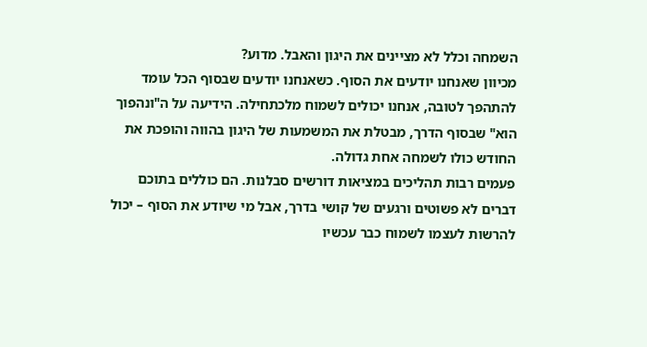השמחה וכלל לא מציינים את היגון והאבל. מדוע?
מכיוון שאנחנו יודעים את הסוף. כשאנחנו יודעים שבסוף הכל עומד להתהפך לטובה, אנחנו יכולים לשמוח מלכתחילה. הידיעה על ה"ונהפוך הוא" שבסוף הדרך, מבטלת את המשמעות של היגון בהווה והופכת את החודש כולו לשמחה אחת גדולה.
פעמים רבות תהליכים במציאות דורשים סבלנות. הם כוללים בתוכם דברים לא פשוטים ורגעים של קושי בדרך, אבל מי שיודע את הסוף – יכול להרשות לעצמו לשמוח כבר עכשיו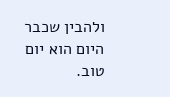ולהבין שכבר היום הוא יום טוב.